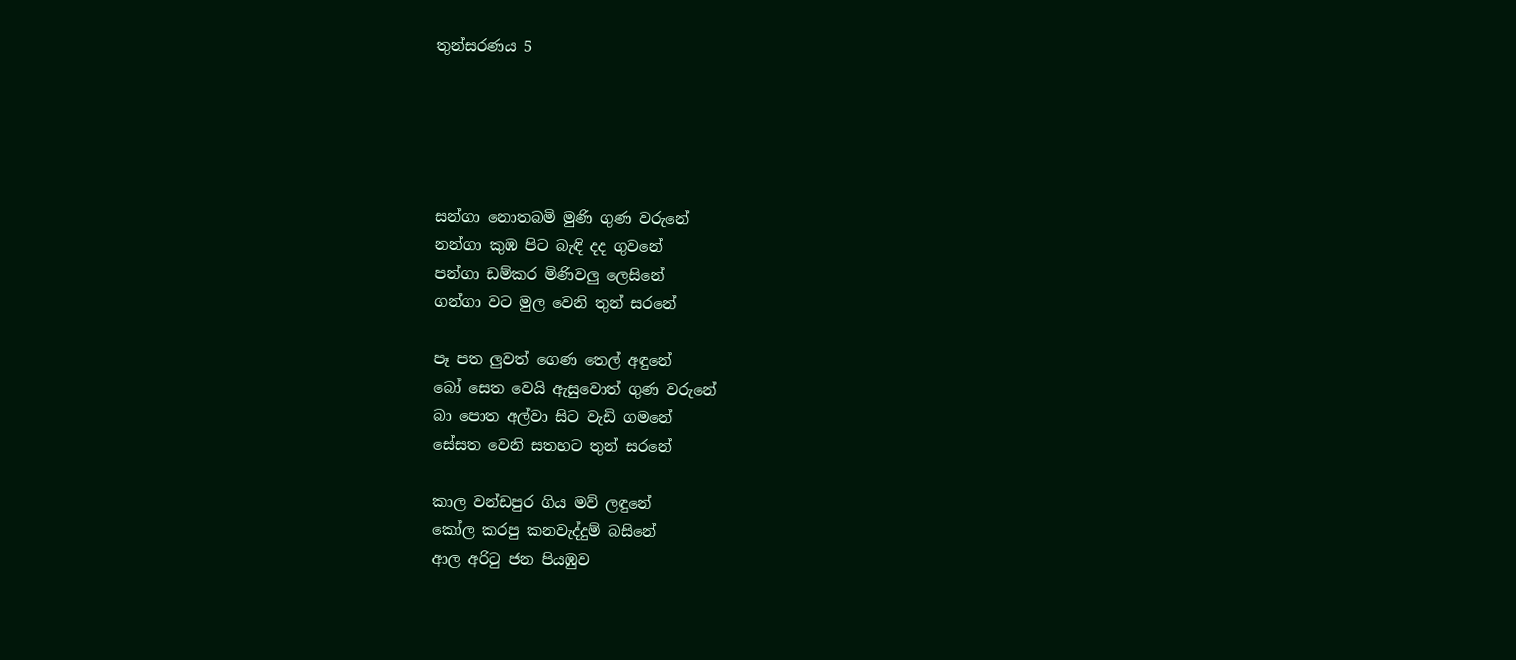තුන්සරණය 5





සන්ගා නොතබමි මුණි ගුණ වරුනේ
නන්ගා කුඹ පිට බැඳි දද ගුවනේ
පන්ගා ඩම්කර මිණිවලු ලෙසිනේ
ගන්ගා වට මුල වෙනි තුන් සරනේ

පෑ පත ලුවත් ගෙණ තෙල් අඳුනේ
බෝ සෙත වෙයි ඇසුවොත් ගුණ වරුනේ
බා පොත අල්වා සිට වැඩි ගමනේ
සේසත වෙනි සතහට තුන් සරනේ

කාල වන්ඩපුර ගිය මව් ලඳුනේ
කෝල කරපු කනවැද්දුම් බසිනේ
ආල අරිටු ජන පියඹුව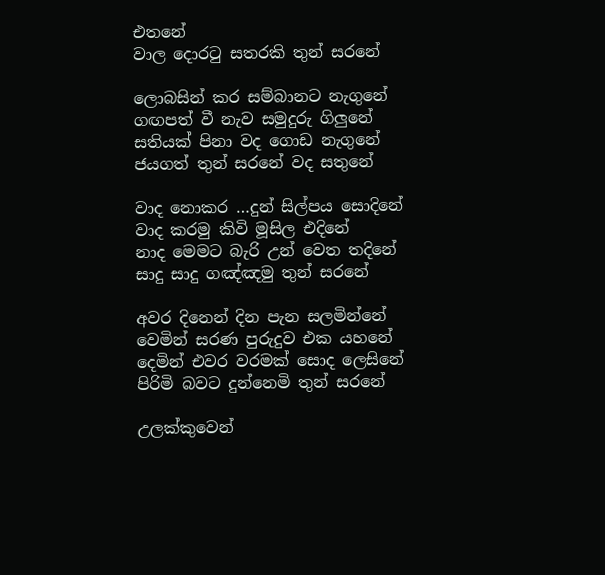එතනේ
වාල දොරටු සතරකි තුන් සරනේ

ලොබසින් කර සම්බානට නැගුනේ
ගඟපත් වී නැව සමුදුරු ගිලුනේ
සතියක්‌ පිනා වද ගොඩ නැගුනේ
ජයගත් තුන් සරනේ වද සතුනේ

වාද නොකර …දුන් සිල්පය සොදිනේ
වාද කරමු කිවි මූසිල එදිනේ
නාද මෙමට බැරි උන් වෙත තදිනේ
සාදු සාදු ගඤ්ඤමු තුන් සරනේ

අවර දිනෙන් දින පැන සලමින්නේ
වෙමින් සරණ පුරුදුව එක යහනේ
දෙමින් එවර වරමක්‌ සොද ලෙසිනේ
පිරිමි බවට දුන්නෙමි තුන් සරනේ

උලක්‌කුවෙන්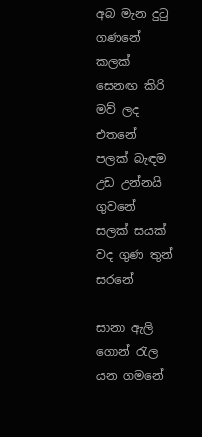අබ මැන දුටු ගණනේ
කලක්‌ සෙනඟ කිරි මව් ලද එතනේ
පලක්‌ බැඳම උඩ උන්නයි ගුවනේ
සලක්‌ සයක්‌ වද ගුණ තුන් සරනේ

සානා ඇලි ගොන් රැල යන ගමනේ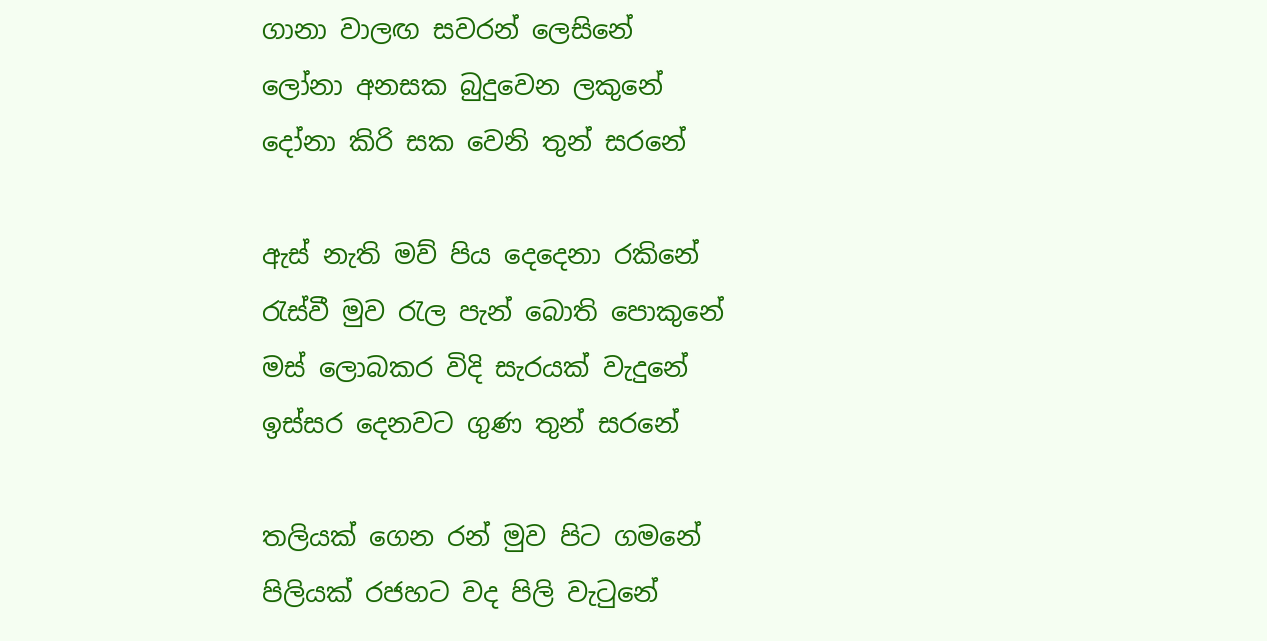ගානා වාලඟ සවරන් ලෙසිනේ
ලෝනා අනසක බුදුවෙන ලකුනේ
දෝනා කිරි සක වෙනි තුන් සරනේ

ඇස්‌ නැති මව් පිය දෙදෙනා රකිනේ
රැස්‌වී මුව රැල පැන් බොති පොකුනේ
මස්‌ ලොබකර විදි සැරයක්‌ වැදුනේ
ඉස්‌සර දෙනවට ගුණ තුන් සරනේ

තලියක්‌ ගෙන රන් මුව පිට ගමනේ
පිලියක්‌ රජහට වද පිලි වැටුනේ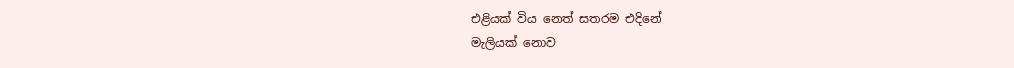එළියක්‌ විය නෙත් සතරම එදිනේ
මැලියක්‌ නොව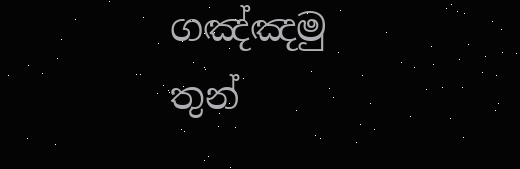ගඤ්ඤමු තුන්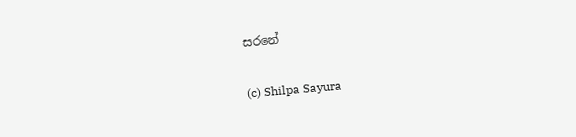සරනේ

(c) Shilpa Sayura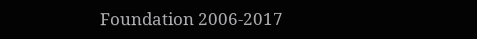Foundation 2006-2017